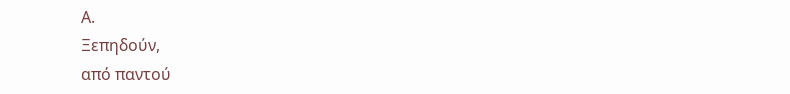Α.
Ξεπηδούν,
από παντού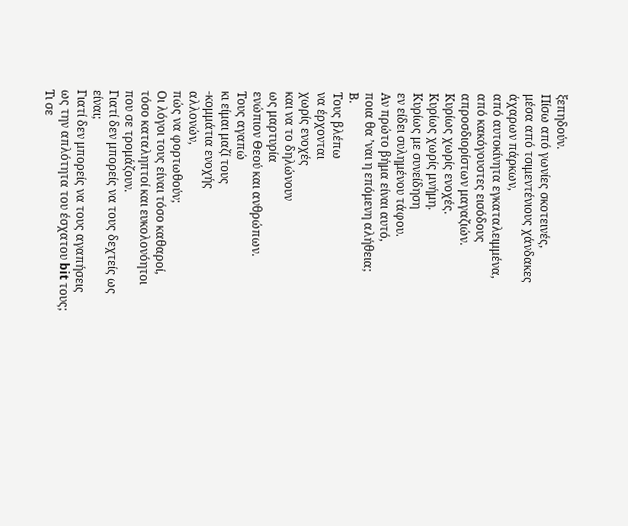ξεπηδούν.
Πίσω από γωνίες σκοτεινές,
μέσα από τσιμεντένιους χάνδακες άχαρων πάρκων,
από αυτοκίνητα εγκαταλειμμένα,
από κακόγουστες εισόδους απροσδιορίστων μαγαζιών.
Κυρίως χωρίς ενοχές.
Κυρίως χωρίς μνήμη.
Κυρίως με συνείδηση
εν είδει συλημένου τάφου.
Αν πρώτο βήμα είναι αυτό,
ποια θα ’ναι η επόμενη αλήθεια;
Β.
Τους βλέπω
να έρχονται
χωρίς ενοχές
και να το δηλώνουν
ως μαρτυρία
ενώπιον Θεού και ανθρώπων.
Τους αγαπώ
κι είμαι μαζί τους
-κομμάτια ενοχής
αλλονών,
πώς να φορτωθούν;
Οι λόγοι τους είναι τόσο καθαροί,
τόσο καταληπτοί και ευκολονόητοι
που σε τρομάζουν.
Γιατί δεν μπορείς να τους δεχτείς ως είναι;
Γιατί δεν μπορείς να τους αγαπήσεις
ως την απλότητα του έσχατου bit τους;
Τι σε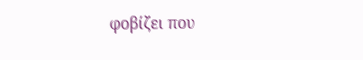φοβίζει που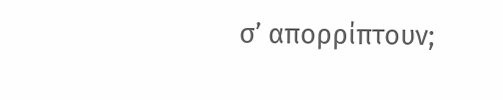σ’ απορρίπτουν;